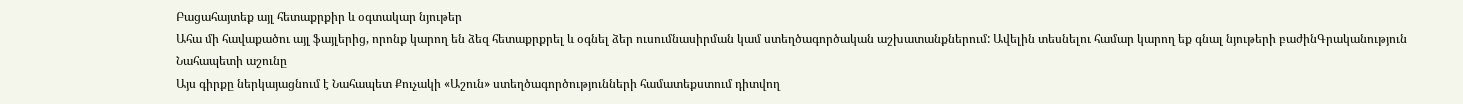Բացահայտեք այլ հետաքրքիր և օգտակար նյութեր
Ահա մի հավաքածու այլ ֆայլերից, որոնք կարող են ձեզ հետաքրքրել և օգնել ձեր ուսումնասիրման կամ ստեղծագործական աշխատանքներում: Ավելին տեսնելու համար կարող եք գնալ նյութերի բաժինԳրականություն
Նահապետի աշունը
Այս գիրքը ներկայացնում է Նահապետ Քուչակի «Աշուն» ստեղծագործությունների համատեքստում դիտվող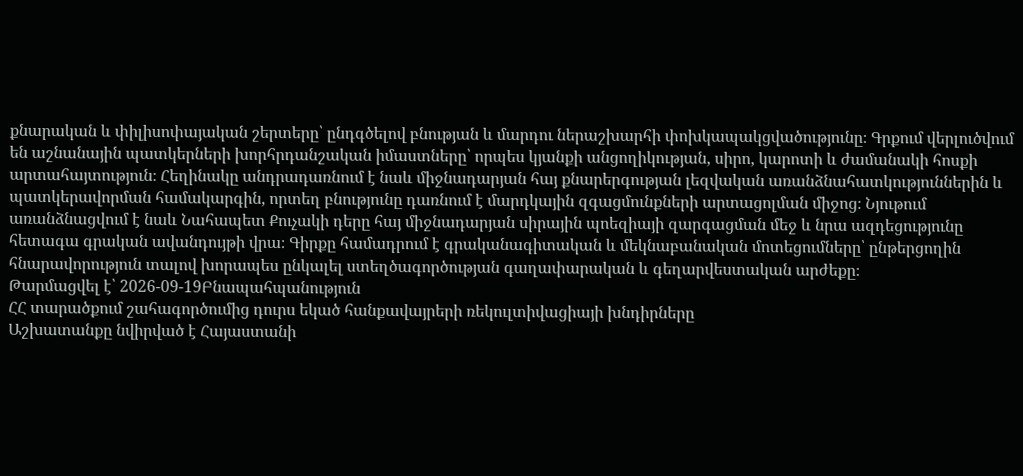քնարական և փիլիսոփայական շերտերը՝ ընդգծելով բնության և մարդու ներաշխարհի փոխկապակցվածությունը։ Գրքում վերլուծվում են աշնանային պատկերների խորհրդանշական իմաստները՝ որպես կյանքի անցողիկության, սիրո, կարոտի և ժամանակի հոսքի արտահայտություն։ Հեղինակը անդրադառնում է նաև միջնադարյան հայ քնարերգության լեզվական առանձնահատկություններին և պատկերավորման համակարգին, որտեղ բնությունը դառնում է մարդկային զգացմունքների արտացոլման միջոց։ Նյութում առանձնացվում է նաև Նահապետ Քուչակի դերը հայ միջնադարյան սիրային պոեզիայի զարգացման մեջ և նրա ազդեցությունը հետագա գրական ավանդույթի վրա։ Գիրքը համադրում է գրականագիտական և մեկնաբանական մոտեցումները՝ ընթերցողին հնարավորություն տալով խորապես ընկալել ստեղծագործության գաղափարական և գեղարվեստական արժեքը։
Թարմացվել է՝ 2026-09-19Բնապահպանություն
ՀՀ տարածքում շահագործումից դուրս եկած հանքավայրերի ռեկուլտիվացիայի խնդիրները
Աշխատանքը նվիրված է Հայաստանի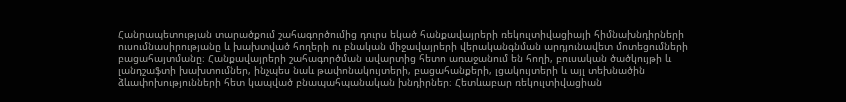Հանրապետության տարածքում շահագործումից դուրս եկած հանքավայրերի ռեկուլտիվացիայի հիմնախնդիրների ուսումնասիրությանը և խախտված հողերի ու բնական միջավայրերի վերականգնման արդյունավետ մոտեցումների բացահայտմանը։ Հանքավայրերի շահագործման ավարտից հետո առաջանում են հողի, բուսական ծածկույթի և լանդշաֆտի խախտումներ, ինչպես նաև թափոնակույտերի, բացահանքերի, լցակույտերի և այլ տեխնածին ձևափոխությունների հետ կապված բնապահպանական խնդիրներ։ Հետևաբար ռեկուլտիվացիան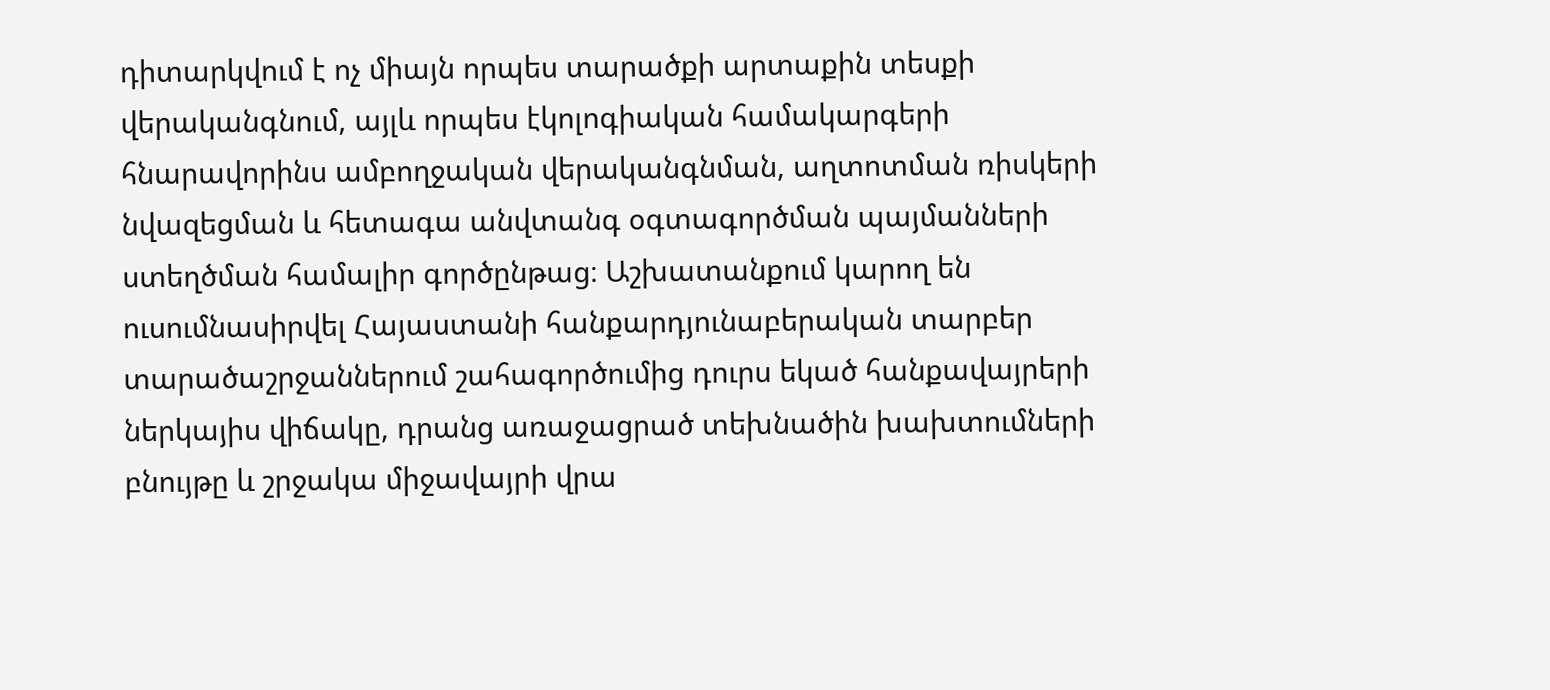դիտարկվում է ոչ միայն որպես տարածքի արտաքին տեսքի վերականգնում, այլև որպես էկոլոգիական համակարգերի հնարավորինս ամբողջական վերականգնման, աղտոտման ռիսկերի նվազեցման և հետագա անվտանգ օգտագործման պայմանների ստեղծման համալիր գործընթաց։ Աշխատանքում կարող են ուսումնասիրվել Հայաստանի հանքարդյունաբերական տարբեր տարածաշրջաններում շահագործումից դուրս եկած հանքավայրերի ներկայիս վիճակը, դրանց առաջացրած տեխնածին խախտումների բնույթը և շրջակա միջավայրի վրա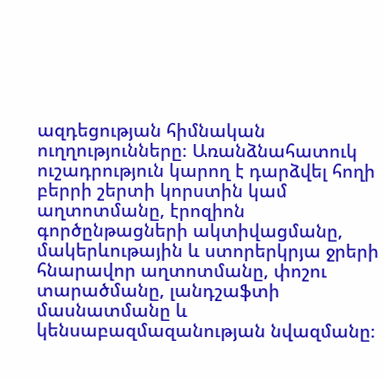ազդեցության հիմնական ուղղությունները։ Առանձնահատուկ ուշադրություն կարող է դարձվել հողի բերրի շերտի կորստին կամ աղտոտմանը, էրոզիոն գործընթացների ակտիվացմանը, մակերևութային և ստորերկրյա ջրերի հնարավոր աղտոտմանը, փոշու տարածմանը, լանդշաֆտի մասնատմանը և կենսաբազմազանության նվազմանը։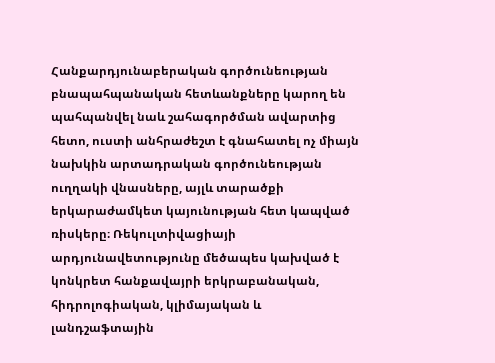Հանքարդյունաբերական գործունեության բնապահպանական հետևանքները կարող են պահպանվել նաև շահագործման ավարտից հետո, ուստի անհրաժեշտ է գնահատել ոչ միայն նախկին արտադրական գործունեության ուղղակի վնասները, այլև տարածքի երկարաժամկետ կայունության հետ կապված ռիսկերը։ Ռեկուլտիվացիայի արդյունավետությունը մեծապես կախված է կոնկրետ հանքավայրի երկրաբանական, հիդրոլոգիական, կլիմայական և լանդշաֆտային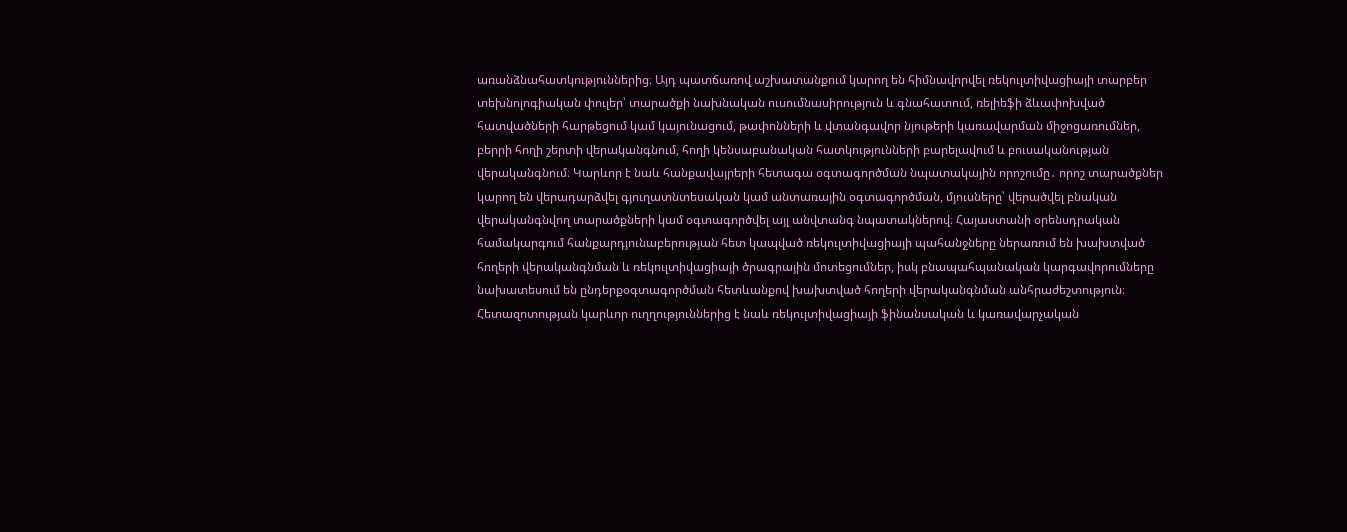առանձնահատկություններից։ Այդ պատճառով աշխատանքում կարող են հիմնավորվել ռեկուլտիվացիայի տարբեր տեխնոլոգիական փուլեր՝ տարածքի նախնական ուսումնասիրություն և գնահատում, ռելիեֆի ձևափոխված հատվածների հարթեցում կամ կայունացում, թափոնների և վտանգավոր նյութերի կառավարման միջոցառումներ, բերրի հողի շերտի վերականգնում, հողի կենսաբանական հատկությունների բարելավում և բուսականության վերականգնում։ Կարևոր է նաև հանքավայրերի հետագա օգտագործման նպատակային որոշումը․ որոշ տարածքներ կարող են վերադարձվել գյուղատնտեսական կամ անտառային օգտագործման, մյուսները՝ վերածվել բնական վերականգնվող տարածքների կամ օգտագործվել այլ անվտանգ նպատակներով։ Հայաստանի օրենսդրական համակարգում հանքարդյունաբերության հետ կապված ռեկուլտիվացիայի պահանջները ներառում են խախտված հողերի վերականգնման և ռեկուլտիվացիայի ծրագրային մոտեցումներ, իսկ բնապահպանական կարգավորումները նախատեսում են ընդերքօգտագործման հետևանքով խախտված հողերի վերականգնման անհրաժեշտություն։ Հետազոտության կարևոր ուղղություններից է նաև ռեկուլտիվացիայի ֆինանսական և կառավարչական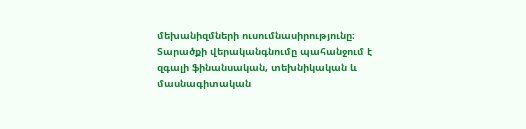մեխանիզմների ուսումնասիրությունը։ Տարածքի վերականգնումը պահանջում է զգալի ֆինանսական, տեխնիկական և մասնագիտական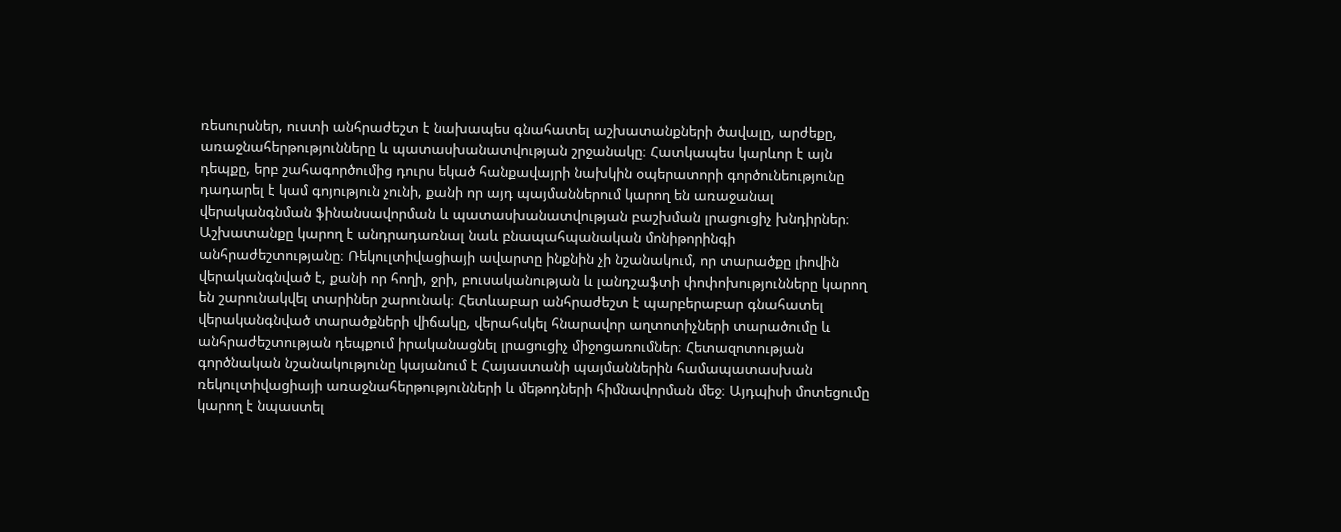ռեսուրսներ, ուստի անհրաժեշտ է նախապես գնահատել աշխատանքների ծավալը, արժեքը, առաջնահերթությունները և պատասխանատվության շրջանակը։ Հատկապես կարևոր է այն դեպքը, երբ շահագործումից դուրս եկած հանքավայրի նախկին օպերատորի գործունեությունը դադարել է կամ գոյություն չունի, քանի որ այդ պայմաններում կարող են առաջանալ վերականգնման ֆինանսավորման և պատասխանատվության բաշխման լրացուցիչ խնդիրներ։ Աշխատանքը կարող է անդրադառնալ նաև բնապահպանական մոնիթորինգի անհրաժեշտությանը։ Ռեկուլտիվացիայի ավարտը ինքնին չի նշանակում, որ տարածքը լիովին վերականգնված է, քանի որ հողի, ջրի, բուսականության և լանդշաֆտի փոփոխությունները կարող են շարունակվել տարիներ շարունակ։ Հետևաբար անհրաժեշտ է պարբերաբար գնահատել վերականգնված տարածքների վիճակը, վերահսկել հնարավոր աղտոտիչների տարածումը և անհրաժեշտության դեպքում իրականացնել լրացուցիչ միջոցառումներ։ Հետազոտության գործնական նշանակությունը կայանում է Հայաստանի պայմաններին համապատասխան ռեկուլտիվացիայի առաջնահերթությունների և մեթոդների հիմնավորման մեջ։ Այդպիսի մոտեցումը կարող է նպաստել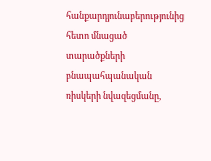հանքարդյունաբերությունից հետո մնացած տարածքների բնապահպանական ռիսկերի նվազեցմանը,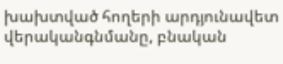խախտված հողերի արդյունավետ վերականգնմանը, բնական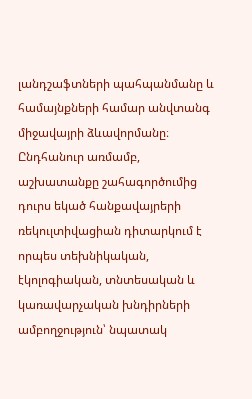լանդշաֆտների պահպանմանը և համայնքների համար անվտանգ միջավայրի ձևավորմանը։ Ընդհանուր առմամբ, աշխատանքը շահագործումից դուրս եկած հանքավայրերի ռեկուլտիվացիան դիտարկում է որպես տեխնիկական, էկոլոգիական, տնտեսական և կառավարչական խնդիրների ամբողջություն՝ նպատակ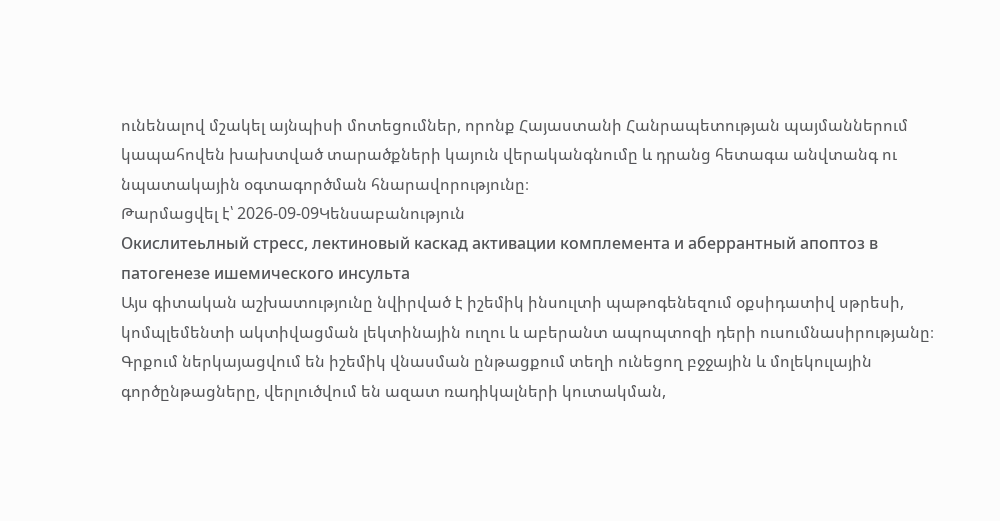ունենալով մշակել այնպիսի մոտեցումներ, որոնք Հայաստանի Հանրապետության պայմաններում կապահովեն խախտված տարածքների կայուն վերականգնումը և դրանց հետագա անվտանգ ու նպատակային օգտագործման հնարավորությունը։
Թարմացվել է՝ 2026-09-09Կենսաբանություն
Окислитеьлный стресс, лектиновый каскад активации комплемента и аберрантный апоптоз в патогенезе ишемического инсульта
Այս գիտական աշխատությունը նվիրված է իշեմիկ ինսուլտի պաթոգենեզում օքսիդատիվ սթրեսի, կոմպլեմենտի ակտիվացման լեկտինային ուղու և աբերանտ ապոպտոզի դերի ուսումնասիրությանը։ Գրքում ներկայացվում են իշեմիկ վնասման ընթացքում տեղի ունեցող բջջային և մոլեկուլային գործընթացները, վերլուծվում են ազատ ռադիկալների կուտակման,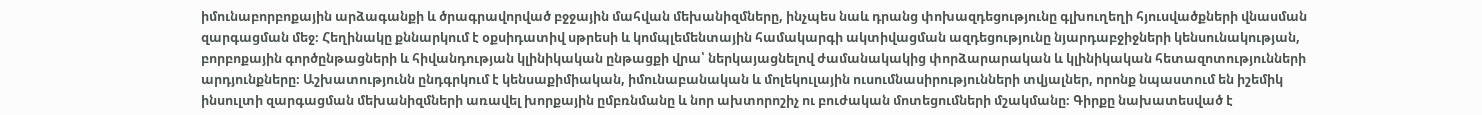իմունաբորբոքային արձագանքի և ծրագրավորված բջջային մահվան մեխանիզմները, ինչպես նաև դրանց փոխազդեցությունը գլխուղեղի հյուսվածքների վնասման զարգացման մեջ։ Հեղինակը քննարկում է օքսիդատիվ սթրեսի և կոմպլեմենտային համակարգի ակտիվացման ազդեցությունը նյարդաբջիջների կենսունակության, բորբոքային գործընթացների և հիվանդության կլինիկական ընթացքի վրա՝ ներկայացնելով ժամանակակից փորձարարական և կլինիկական հետազոտությունների արդյունքները։ Աշխատությունն ընդգրկում է կենսաքիմիական, իմունաբանական և մոլեկուլային ուսումնասիրությունների տվյալներ, որոնք նպաստում են իշեմիկ ինսուլտի զարգացման մեխանիզմների առավել խորքային ըմբռնմանը և նոր ախտորոշիչ ու բուժական մոտեցումների մշակմանը։ Գիրքը նախատեսված է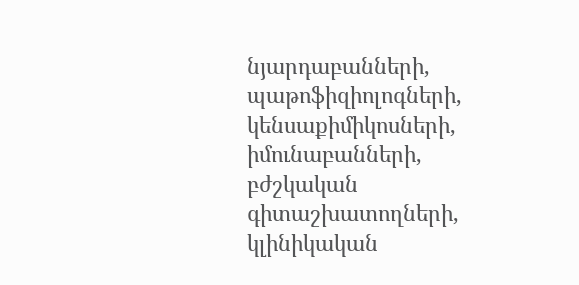նյարդաբանների, պաթոֆիզիոլոգների, կենսաքիմիկոսների, իմունաբանների, բժշկական գիտաշխատողների, կլինիկական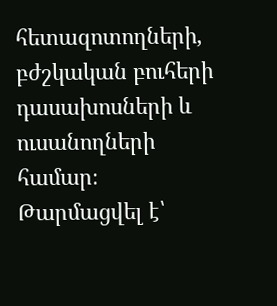հետազոտողների, բժշկական բուհերի դասախոսների և ուսանողների համար։
Թարմացվել է՝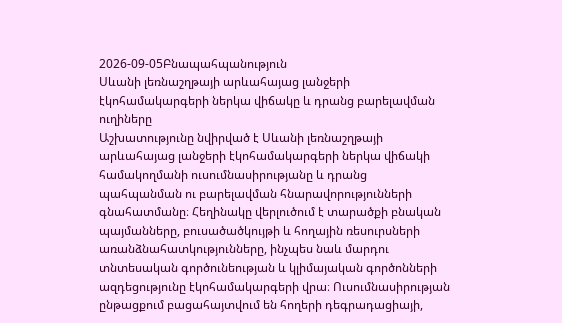2026-09-05Բնապահպանություն
Սևանի լեռնաշղթայի արևահայաց լանջերի էկոհամակարգերի ներկա վիճակը և դրանց բարելավման ուղիները
Աշխատությունը նվիրված է Սևանի լեռնաշղթայի արևահայաց լանջերի էկոհամակարգերի ներկա վիճակի համակողմանի ուսումնասիրությանը և դրանց պահպանման ու բարելավման հնարավորությունների գնահատմանը։ Հեղինակը վերլուծում է տարածքի բնական պայմանները, բուսածածկույթի և հողային ռեսուրսների առանձնահատկությունները, ինչպես նաև մարդու տնտեսական գործունեության և կլիմայական գործոնների ազդեցությունը էկոհամակարգերի վրա։ Ուսումնասիրության ընթացքում բացահայտվում են հողերի դեգրադացիայի,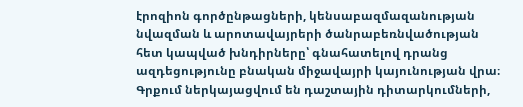էրոզիոն գործընթացների, կենսաբազմազանության նվազման և արոտավայրերի ծանրաբեռնվածության հետ կապված խնդիրները՝ գնահատելով դրանց ազդեցությունը բնական միջավայրի կայունության վրա։ Գրքում ներկայացվում են դաշտային դիտարկումների,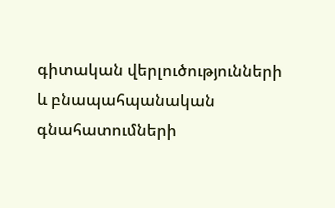գիտական վերլուծությունների և բնապահպանական գնահատումների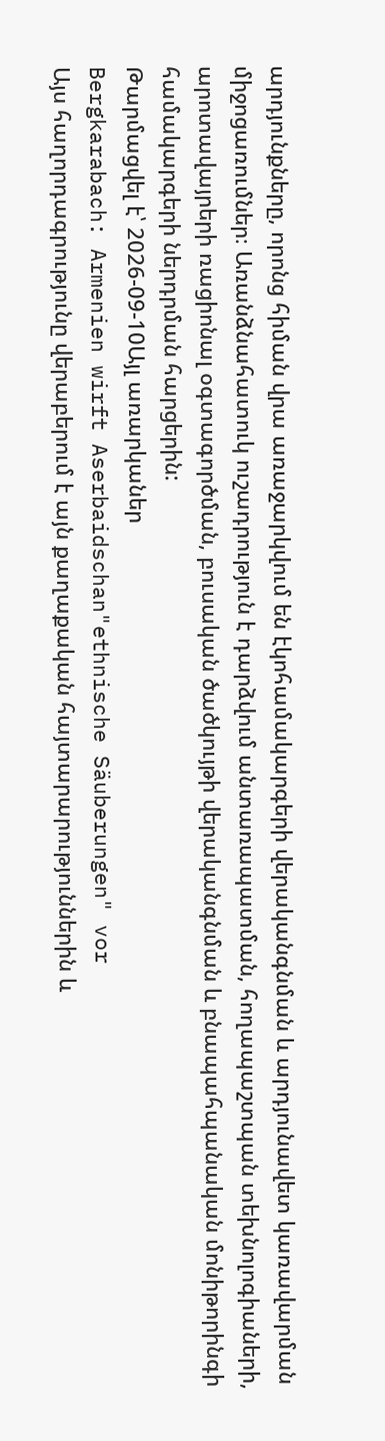արդյունքները, որոնց հիման վրա առաջարկվում են էկոհամակարգերի վերականգնման և արդյունավետ կառավարման միջոցառումներ։ Առանձնահատուկ ուշադրություն է դարձվում անտառապատման, հողապաշտպան տեխնոլոգիաների, արոտավայրերի ռացիոնալ օգտագործման, բուսական ծածկույթի վերականգնման և բնապահպանական մոնիթորինգի համակարգերի ներդրման հարցերին:
Թարմացվել է՝ 2026-09-10Այլ առարկաներ
Bergkarabach: Armenien wirft Aserbaidschan"ethnische Säuberungen" vor
Այս հաղորդագրությունը վերաբերում է այն քաղաքական հայտարարություններին և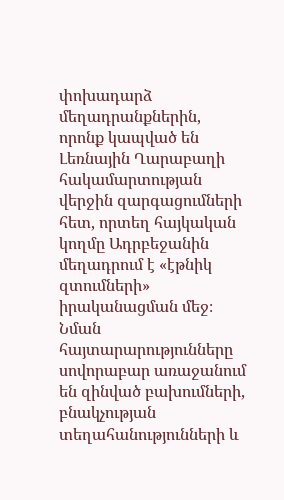փոխադարձ մեղադրանքներին, որոնք կապված են Լեռնային Ղարաբաղի հակամարտության վերջին զարգացումների հետ, որտեղ հայկական կողմը Ադրբեջանին մեղադրում է «էթնիկ զտումների» իրականացման մեջ։ Նման հայտարարությունները սովորաբար առաջանում են զինված բախումների, բնակչության տեղահանությունների և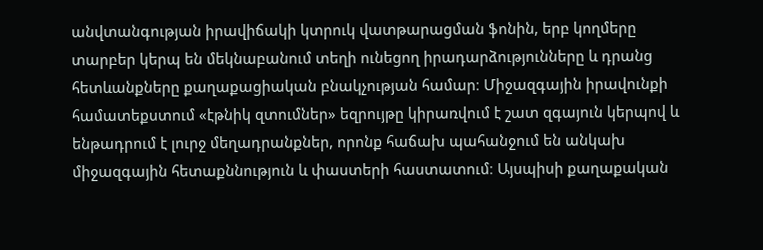անվտանգության իրավիճակի կտրուկ վատթարացման ֆոնին, երբ կողմերը տարբեր կերպ են մեկնաբանում տեղի ունեցող իրադարձությունները և դրանց հետևանքները քաղաքացիական բնակչության համար։ Միջազգային իրավունքի համատեքստում «էթնիկ զտումներ» եզրույթը կիրառվում է շատ զգայուն կերպով և ենթադրում է լուրջ մեղադրանքներ, որոնք հաճախ պահանջում են անկախ միջազգային հետաքննություն և փաստերի հաստատում։ Այսպիսի քաղաքական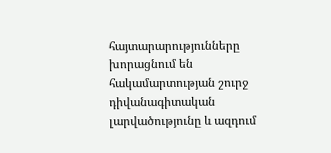հայտարարությունները խորացնում են հակամարտության շուրջ դիվանագիտական լարվածությունը և ազդում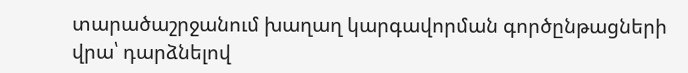տարածաշրջանում խաղաղ կարգավորման գործընթացների վրա՝ դարձնելով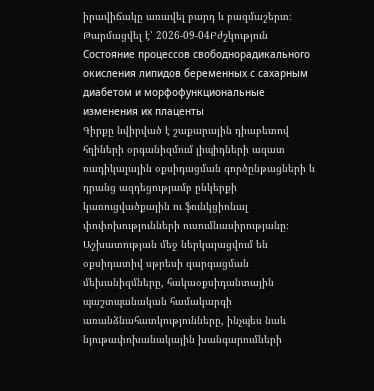իրավիճակը առավել բարդ և բազմաշերտ։
Թարմացվել է՝ 2026-09-04Բժշկություն
Состояние процессов свободнорадикального окисления липидов беременных с сахарным диабетом и морфофункциональные изменения их плаценты
Գիրքը նվիրված է շաքարային դիաբետով հղիների օրգանիզմում լիպիդների ազատ ռադիկալային օքսիդացման գործընթացների և դրանց ազդեցությամբ ընկերքի կառուցվածքային ու ֆունկցիոնալ փոփոխությունների ուսումնասիրությանը։ Աշխատության մեջ ներկայացվում են օքսիդատիվ սթրեսի զարգացման մեխանիզմները, հակաօքսիդանտային պաշտպանական համակարգի առանձնահատկությունները, ինչպես նաև նյութափոխանակային խանգարումների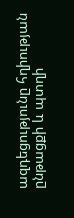ազդեցությունը հղիության ընթացքի և պտղի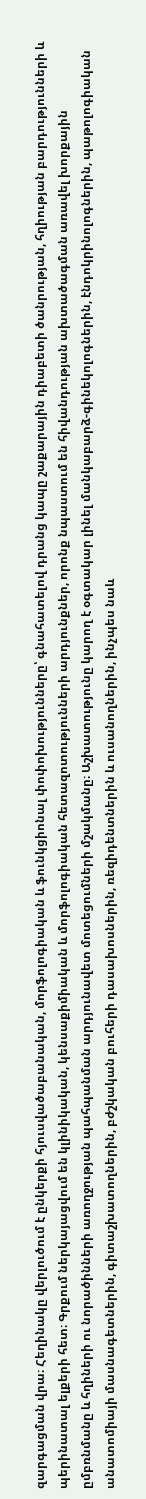զարգացման վրա։ Հեղինակը վերլուծում է ընկերքի հյուսվածաբանական, մորֆոլոգիական և ֆունկցիոնալ փոփոխությունները՝ գնահատելով դրանց կապը շաքարային դիաբետի ծանրության, հղիության բարդությունների և պերինատալ ելքերի հետ։ Գրքում ներկայացվում են կլինիկական, կենսաքիմիական և մորֆոլոգիական հետազոտությունների արդյունքներ, որոնք նպաստում են հիվանդության ախտածագման առավել խորքային ըմբռնմանը և հղիների ու նորածինների առողջության պահպանման արդյունավետ մոտեցումների մշակմանը։ Աշխատությունը կարող է օգտակար լինել մանկաբարձ-գինեկոլոգներին, էնդոկրինոլոգներին, պաթոլոգիական անատոմիայի մասնագետներին, գիտաշխատողներին, բժշկական բուհերի դասախոսներին, ռեզիդենտներին և ուսանողներին, ինչպես նաև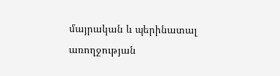մայրական և պերինատալ առողջության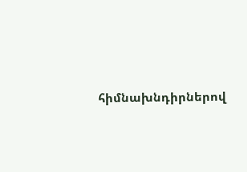հիմնախնդիրներով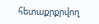հետաքրքրվող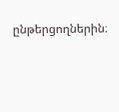ընթերցողներին։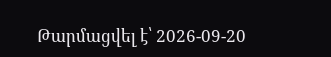Թարմացվել է՝ 2026-09-20